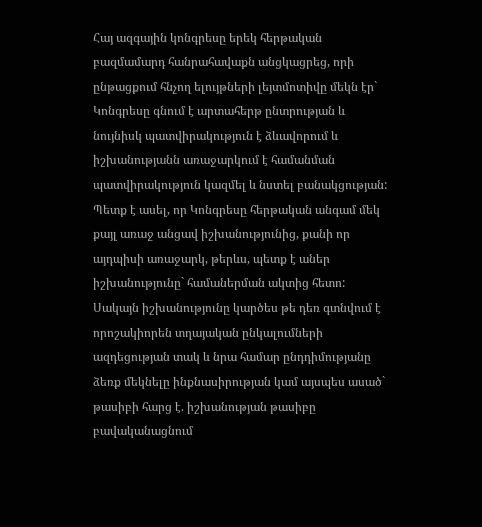Հայ ազգային կոնգրեսը երեկ հերթական բազմամարդ հանրահավաքն անցկացրեց, որի ընթացքում հնչող ելույթների լեյտմոտիվը մեկն էր` Կոնգրեսը գնում է արտահերթ ընտրության և նույնիսկ պատվիրակություն է ձևավորում և իշխանությանն առաջարկում է համանման պատվիրակություն կազմել և նստել բանակցության:
Պետք է ասել, որ Կոնգրեսը հերթական անգամ մեկ քայլ առաջ անցավ իշխանությունից, քանի որ այդպիսի առաջարկ, թերևս, պետք է աներ իշխանությունը` համաներման ակտից հետո: Սակայն իշխանությունը կարծես թե դեռ գտնվում է որոշակիորեն տղայական ընկալումների ազդեցության տակ և նրա համար ընդդիմությանը ձեռք մեկնելը ինքնասիրության կամ այսպես ասած` թասիբի հարց է. իշխանության թասիբը բավականացնում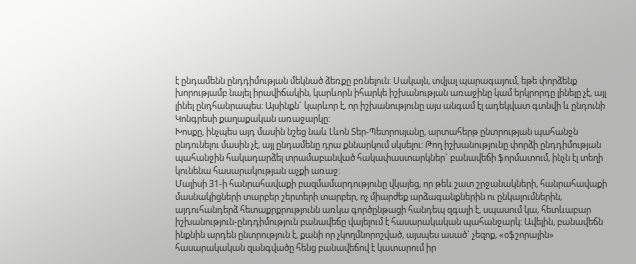է ընդամենն ընդդիմության մեկնած ձեռքը բռնելուն: Սակայն, տվյալ պարագայում, եթե փորձենք խորությամբ նայել իրավիճակին, կարևորն իհարկե իշխանության առաջինը կամ երկրորդը լինելը չէ, այլ լինել ընդհանրապես: Այսինքն` կարևոր է, որ իշխանությունը այս անգամ էլ ադեկվատ գտնվի և ընդունի Կոնգրեսի քաղաքական առաջարկը:
Խոսքը, ինչպես այդ մասին նշեց նաև Լևոն Տեր-Պետրոսյանը, արտահերթ ընտրության պահանջն ընդունելու մասին չէ, այլ ընդամենը դրա քննարկում սկսելու: Թող իշխանությունը փորձի ընդդիմության պահանջին հակադարձել տրամաբանված հակափաստարկներ` բանավեճի ֆորմատում, ինչն էլ տեղի կունենա հասարակության աչքի առաջ:
Մայիսի 31-ի հանրահավաքի բազմամարդությունը վկայեց, որ թեև շատ շրջանակների, հանրահավաքի մասնակիցների տարբեր շերտերի տարբեր, ոչ միարժեք արձագանքներին ու ընկալումներին, այդուհանդերձ հետաքրքրությունն առկա գործընթացի հանդեպ զգալի է, սպասում կա, հետևաբար իշխանություն-ընդդիմություն բանավեճը վայելում է հասարակական պահանջարկ: Ավելին, բանավեճն ինքնին արդեն ընտրություն է, քանի որ չկողմնորոշված, այսպես ասած` չեզոք, «օֆշորային» հասարակական զանգվածը հենց բանավեճով է կատարում իր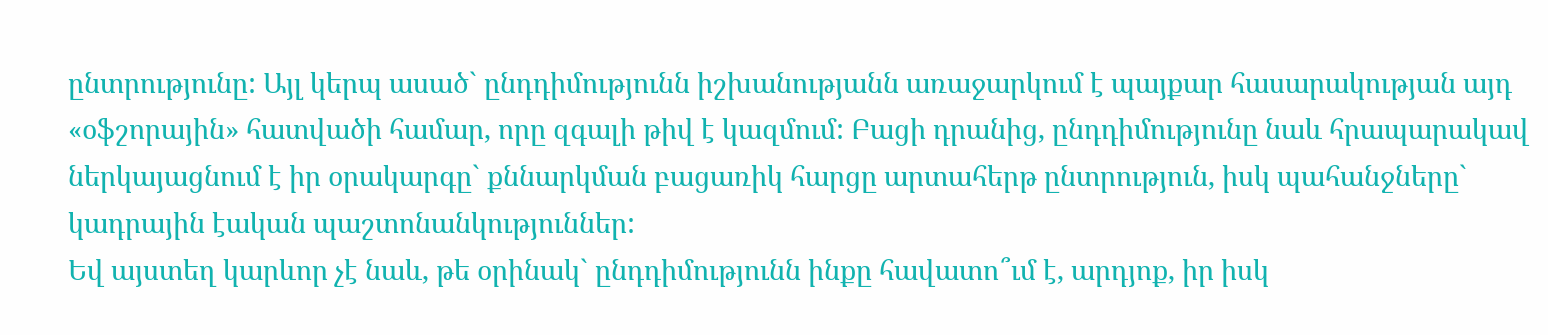ընտրությունը: Այլ կերպ ասած` ընդդիմությունն իշխանությանն առաջարկում է պայքար հասարակության այդ «օֆշորային» հատվածի համար, որը զգալի թիվ է կազմում: Բացի դրանից, ընդդիմությունը նաև հրապարակավ ներկայացնում է իր օրակարգը` քննարկման բացառիկ հարցը արտահերթ ընտրություն, իսկ պահանջները` կադրային էական պաշտոնանկություններ:
Եվ այստեղ կարևոր չէ նաև, թե օրինակ` ընդդիմությունն ինքը հավատո՞ւմ է, արդյոք, իր իսկ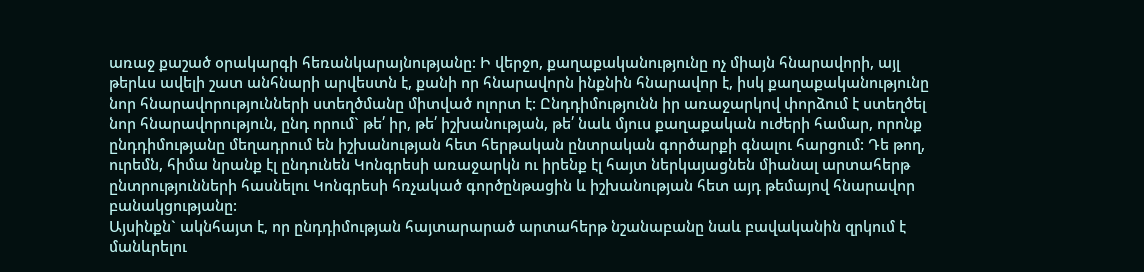առաջ քաշած օրակարգի հեռանկարայնությանը: Ի վերջո, քաղաքականությունը ոչ միայն հնարավորի, այլ թերևս ավելի շատ անհնարի արվեստն է, քանի որ հնարավորն ինքնին հնարավոր է, իսկ քաղաքականությունը նոր հնարավորությունների ստեղծմանը միտված ոլորտ է: Ընդդիմությունն իր առաջարկով փորձում է ստեղծել նոր հնարավորություն, ընդ որում` թե՛ իր, թե՛ իշխանության, թե՛ նաև մյուս քաղաքական ուժերի համար, որոնք ընդդիմությանը մեղադրում են իշխանության հետ հերթական ընտրական գործարքի գնալու հարցում: Դե թող, ուրեմն, հիմա նրանք էլ ընդունեն Կոնգրեսի առաջարկն ու իրենք էլ հայտ ներկայացնեն միանալ արտահերթ ընտրությունների հասնելու Կոնգրեսի հռչակած գործընթացին և իշխանության հետ այդ թեմայով հնարավոր բանակցությանը:
Այսինքն` ակնհայտ է, որ ընդդիմության հայտարարած արտահերթ նշանաբանը նաև բավականին զրկում է մանևրելու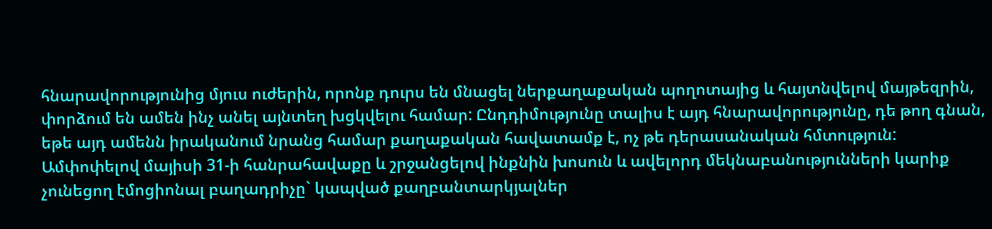հնարավորությունից մյուս ուժերին, որոնք դուրս են մնացել ներքաղաքական պողոտայից և հայտնվելով մայթեզրին, փորձում են ամեն ինչ անել այնտեղ խցկվելու համար: Ընդդիմությունը տալիս է այդ հնարավորությունը, դե թող գնան, եթե այդ ամենն իրականում նրանց համար քաղաքական հավատամք է, ոչ թե դերասանական հմտություն:
Ամփոփելով մայիսի 31-ի հանրահավաքը և շրջանցելով ինքնին խոսուն և ավելորդ մեկնաբանությունների կարիք չունեցող էմոցիոնալ բաղադրիչը` կապված քաղբանտարկյալներ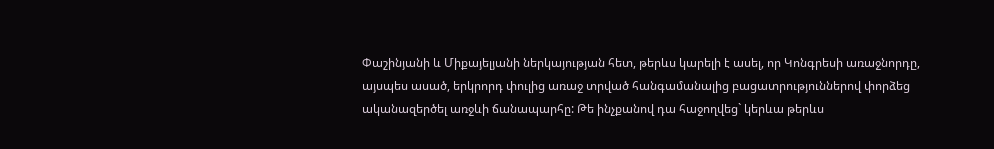Փաշինյանի և Միքայելյանի ներկայության հետ, թերևս կարելի է ասել, որ Կոնգրեսի առաջնորդը, այսպես ասած, երկրորդ փուլից առաջ տրված հանգամանալից բացատրություններով փորձեց ականազերծել առջևի ճանապարհը: Թե ինչքանով դա հաջողվեց` կերևա թերևս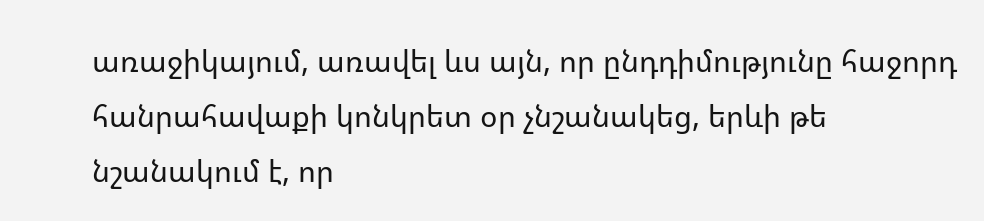առաջիկայում, առավել ևս այն, որ ընդդիմությունը հաջորդ հանրահավաքի կոնկրետ օր չնշանակեց, երևի թե նշանակում է, որ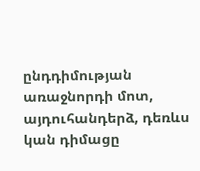ընդդիմության առաջնորդի մոտ, այդուհանդերձ, դեռևս կան դիմացը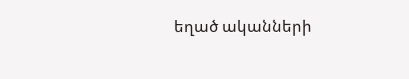եղած ականների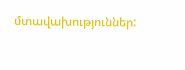մտավախություններ: